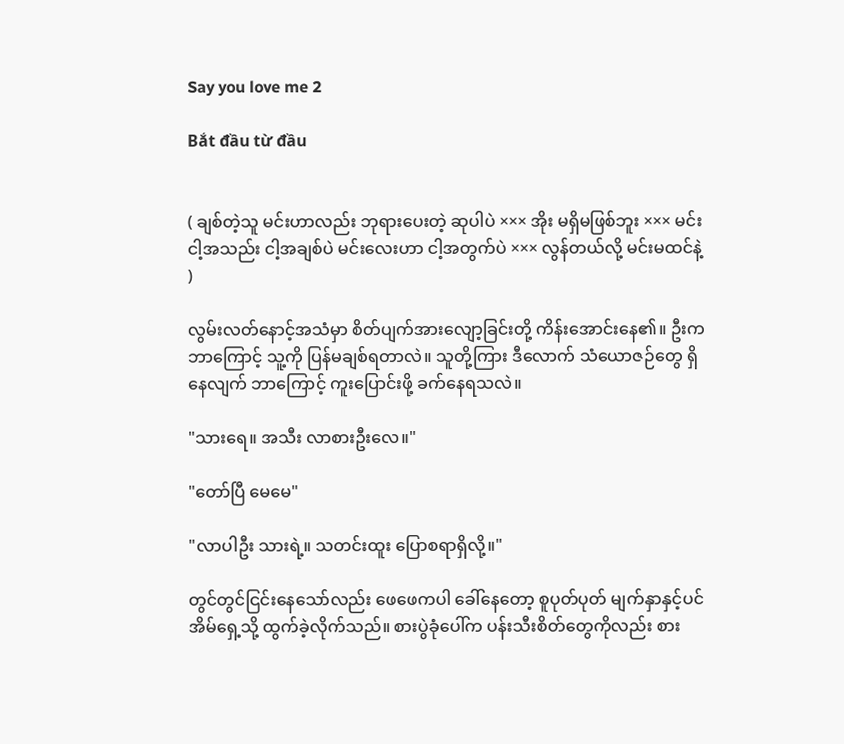Say you love me 2

Bắt đầu từ đầu


( ချစ်တဲ့သူ မင်းဟာလည်း ဘုရားပေးတဲ့ ဆုပါပဲ ××× အိုး မရှိမဖြစ်ဘူး ××× မင်း ငါ့အသည်း ငါ့အချစ်ပဲ မင်းလေးဟာ ငါ့အတွက်ပဲ ××× လွန်တယ်လို့ မင်းမထင်နဲ့ )

လွမ်းလတ်နောင့်အသံမှာ စိတ်ပျက်အား‌လျော့ခြင်းတို့ ကိန်းအောင်းနေ၏။ ဦးက ဘာကြောင့် သူ့ကို ပြန်မချစ်ရတာလဲ။ သူတို့ကြား ဒီလောက် သံယောဇဉ်တွေ ရှိနေလျက် ဘာကြောင့် ကူးပြောင်းဖို့ ခက်နေရသလဲ။

"သားရေ။ အသီး လာစားဦးလေ။"

"တော်ပြီ မေမေ"

"လာပါဦး သားရဲ့။ သတင်းထူး ပြောစရာရှိလို့။"

တွင်တွင်ငြင်းနေသော်လည်း ဖေဖေကပါ ခေါ်နေတော့ စူပုတ်ပုတ် မျက်နှာနှင့်ပင် အိမ်ရှေ့သို့ ထွက်ခဲ့လိုက်သည်။ စားပွဲခုံပေါ်က ပန်းသီးစိတ်တွေကိုလည်း စား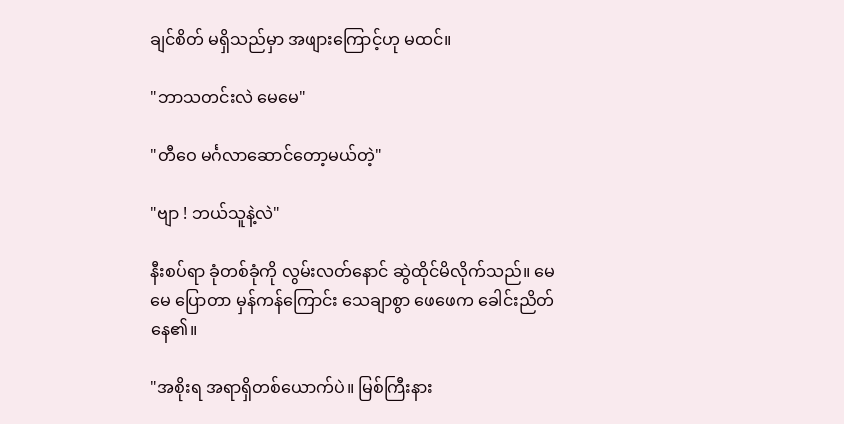ချင်စိတ် မရှိသည်မှာ အဖျားကြောင့်ဟု မထင်။

"ဘာသတင်းလဲ မေမေ"

"တီဝေ မင်္ဂလာဆောင်တော့မယ်တဲ့"

"ဗျာ ! ဘယ်သူနဲ့လဲ"

နီးစပ်ရာ ခုံတစ်ခုံကို လွမ်းလတ်နောင် ဆွဲထိုင်မိလိုက်သည်။ မေမေ ပြောတာ မှန်ကန်ကြောင်း သေချာစွာ ဖေဖေက ခေါင်းညိတ်နေ၏။

"အစိုးရ အရာရှိတစ်ယောက်ပဲ။ မြစ်ကြီးနား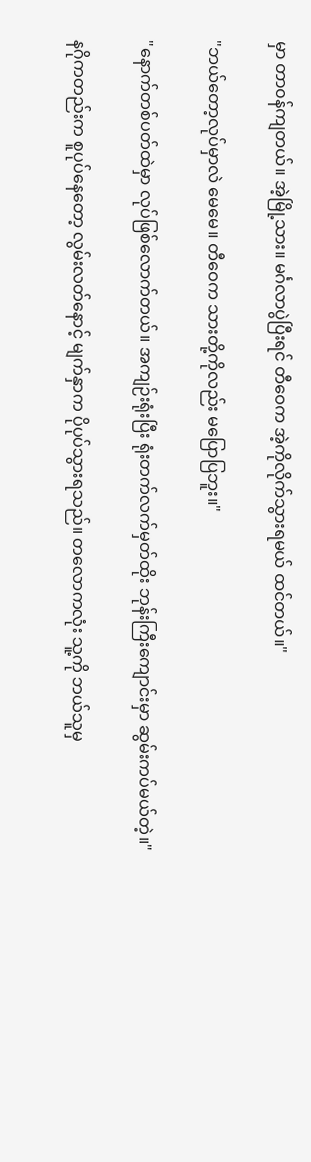မှာ တာ၀န်ကျတယ်။ အဲ့မြို့သား။ မင်္ဂလာပွဲပြီးရင် တီဝေက အဲ့ကိုလိုက်သွားရမယ် ထင်တယ်။"

"ဘယ်တော့လုပ်မှာလဲ မေမေ။ တီဝေက သားတို့ကိုလည်း မပြောပြဘူး။"

"နောက်တစ်ပတ်ထဲမှာ လုပ်ဖြစ်လောက်တယ်။ အကျဉ်းရုံးပြီး ရုံးတက်လက်မှတ်ထိုး ဘုန်းကြီးကျောင်းမှာ ဆွမ်းကပ်မယ်တဲ့။"

နဂိုကတည်းက စူပုပ်နေတော့ လွမ်းလတ်နောင့် မျက်နှာက ပိုပုပ်သွားရသည်။ တလောကလုံး သူ့ကို ဘယ်သူမှ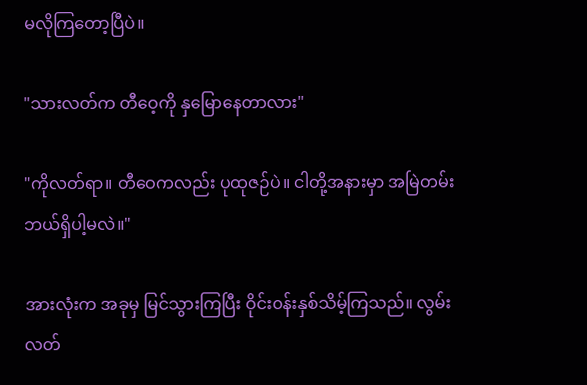မလိုကြတော့ပြီပဲ။

"သားလတ်က တီဝေ့ကို နှမြောနေတာလား"

"ကိုလတ်ရာ။ တီဝေကလည်း ပုထုဇဉ်ပဲ။ ငါတို့အနားမှာ အမြဲတမ်း ဘယ်ရှိပါ့မလဲ။"

အားလုံးက အခုမှ မြင်သွားကြပြီး ဝိုင်း၀န်းနှစ်သိမ့်ကြသည်။ လွမ်းလတ်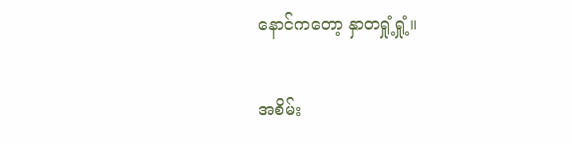နောင်ကတော့ နှာတရှုံ့ရှုံ့။

အစိမ်း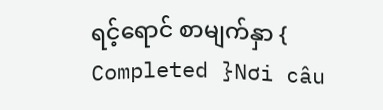ရင့်ရောင် စာမျက်နှာ { Completed }Nơi câu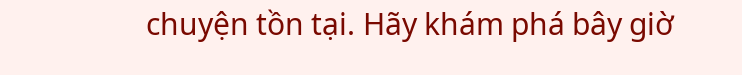chuyện tồn tại. Hãy khám phá bây giờ